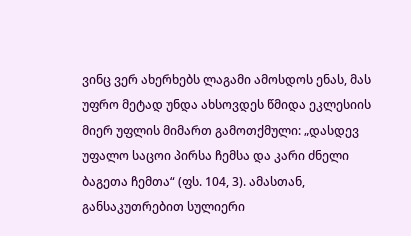ვინც ვერ ახერხებს ლაგამი ამოსდოს ენას, მას უფრო მეტად უნდა ახსოვდეს წმიდა ეკლესიის მიერ უფლის მიმართ გამოთქმული: „დასდევ უფალო საცოი პირსა ჩემსა და კარი ძნელი ბაგეთა ჩემთა“ (ფს. 104, 3). ამასთან, განსაკუთრებით სულიერი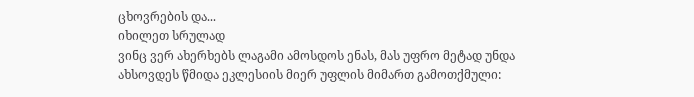ცხოვრების და...
იხილეთ სრულად
ვინც ვერ ახერხებს ლაგამი ამოსდოს ენას, მას უფრო მეტად უნდა ახსოვდეს წმიდა ეკლესიის მიერ უფლის მიმართ გამოთქმული: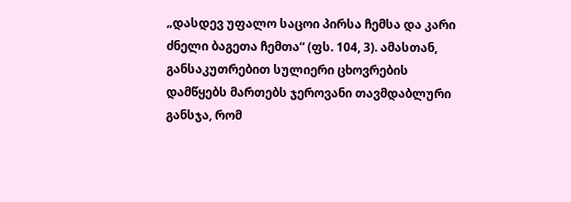„დასდევ უფალო საცოი პირსა ჩემსა და კარი ძნელი ბაგეთა ჩემთა“ (ფს. 104, 3). ამასთან, განსაკუთრებით სულიერი ცხოვრების დამწყებს მართებს ჯეროვანი თავმდაბლური განსჯა, რომ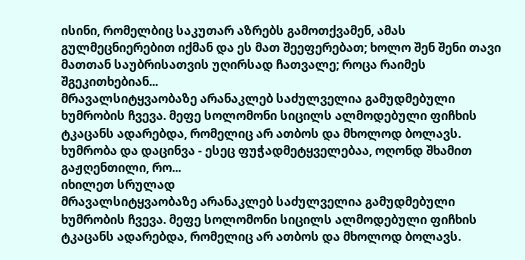ისინი, რომელბიც საკუთარ აზრებს გამოთქვამენ, ამას გულმეცნიერებით იქმან და ეს მათ შეეფერებათ; ხოლო შენ შენი თავი მათთან საუბრისათვის უღირსად ჩათვალე; როცა რაიმეს შგეკითხებიან...
მრავალსიტყვაობაზე არანაკლებ საძულველია გამუდმებული ხუმრობის ჩვევა. მეფე სოლომონი სიცილს ალმოდებული ფიჩხის ტკაცანს ადარებდა, რომელიც არ ათბოს და მხოლოდ ბოლავს. ხუმრობა და დაცინვა - ესეც ფუჭადმეტყველებაა, ოღონდ შხამით გაჟღენთილი, რო...
იხილეთ სრულად
მრავალსიტყვაობაზე არანაკლებ საძულველია გამუდმებული ხუმრობის ჩვევა. მეფე სოლომონი სიცილს ალმოდებული ფიჩხის ტკაცანს ადარებდა, რომელიც არ ათბოს და მხოლოდ ბოლავს.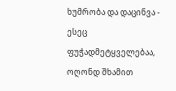ხუმრობა და დაცინვა - ესეც ფუჭადმეტყველებაა, ოღონდ შხამით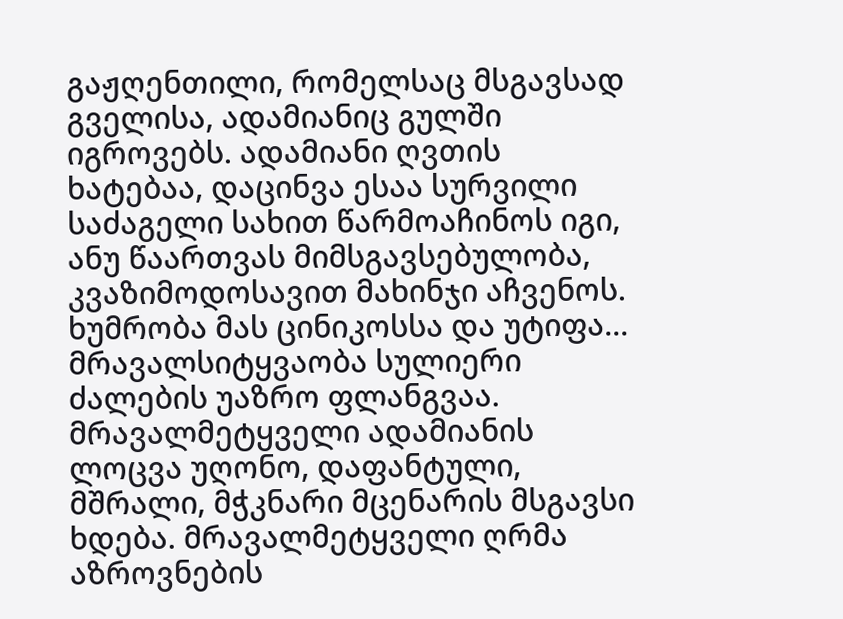გაჟღენთილი, რომელსაც მსგავსად გველისა, ადამიანიც გულში იგროვებს. ადამიანი ღვთის ხატებაა, დაცინვა ესაა სურვილი საძაგელი სახით წარმოაჩინოს იგი, ანუ წაართვას მიმსგავსებულობა, კვაზიმოდოსავით მახინჯი აჩვენოს. ხუმრობა მას ცინიკოსსა და უტიფა...
მრავალსიტყვაობა სულიერი ძალების უაზრო ფლანგვაა. მრავალმეტყველი ადამიანის ლოცვა უღონო, დაფანტული, მშრალი, მჭკნარი მცენარის მსგავსი ხდება. მრავალმეტყველი ღრმა აზროვნების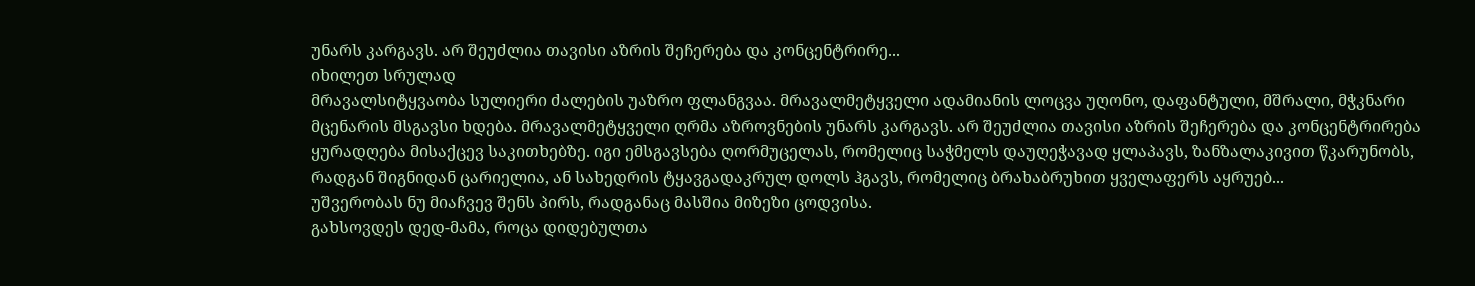უნარს კარგავს. არ შეუძლია თავისი აზრის შეჩერება და კონცენტრირე...
იხილეთ სრულად
მრავალსიტყვაობა სულიერი ძალების უაზრო ფლანგვაა. მრავალმეტყველი ადამიანის ლოცვა უღონო, დაფანტული, მშრალი, მჭკნარი მცენარის მსგავსი ხდება. მრავალმეტყველი ღრმა აზროვნების უნარს კარგავს. არ შეუძლია თავისი აზრის შეჩერება და კონცენტრირება ყურადღება მისაქცევ საკითხებზე. იგი ემსგავსება ღორმუცელას, რომელიც საჭმელს დაუღეჭავად ყლაპავს, ზანზალაკივით წკარუნობს, რადგან შიგნიდან ცარიელია, ან სახედრის ტყავგადაკრულ დოლს ჰგავს, რომელიც ბრახაბრუხით ყველაფერს აყრუებ...
უშვერობას ნუ მიაჩვევ შენს პირს, რადგანაც მასშია მიზეზი ცოდვისა.
გახსოვდეს დედ-მამა, როცა დიდებულთა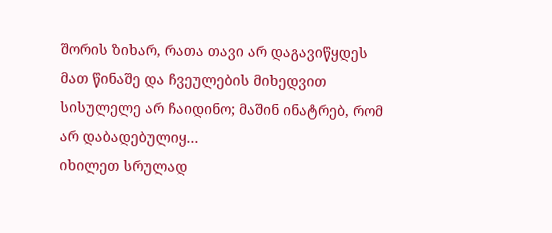შორის ზიხარ, რათა თავი არ დაგავიწყდეს მათ წინაშე და ჩვეულების მიხედვით სისულელე არ ჩაიდინო; მაშინ ინატრებ, რომ არ დაბადებულიყ...
იხილეთ სრულად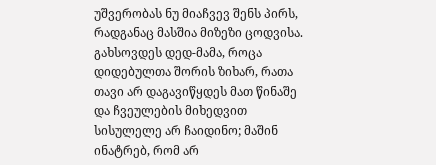უშვერობას ნუ მიაჩვევ შენს პირს, რადგანაც მასშია მიზეზი ცოდვისა.
გახსოვდეს დედ-მამა, როცა დიდებულთა შორის ზიხარ, რათა თავი არ დაგავიწყდეს მათ წინაშე და ჩვეულების მიხედვით სისულელე არ ჩაიდინო; მაშინ ინატრებ, რომ არ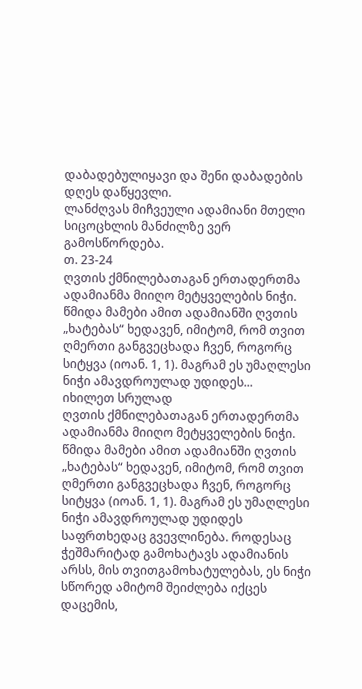დაბადებულიყავი და შენი დაბადების დღეს დაწყევლი.
ლანძღვას მიჩვეული ადამიანი მთელი სიცოცხლის მანძილზე ვერ გამოსწორდება.
თ. 23-24
ღვთის ქმნილებათაგან ერთადერთმა ადამიანმა მიიღო მეტყველების ნიჭი. წმიდა მამები ამით ადამიანში ღვთის „ხატებას“ ხედავენ, იმიტომ, რომ თვით ღმერთი განგვეცხადა ჩვენ, როგორც სიტყვა (იოან. 1, 1). მაგრამ ეს უმაღლესი ნიჭი ამავდროულად უდიდეს...
იხილეთ სრულად
ღვთის ქმნილებათაგან ერთადერთმა ადამიანმა მიიღო მეტყველების ნიჭი. წმიდა მამები ამით ადამიანში ღვთის „ხატებას“ ხედავენ, იმიტომ, რომ თვით ღმერთი განგვეცხადა ჩვენ, როგორც სიტყვა (იოან. 1, 1). მაგრამ ეს უმაღლესი ნიჭი ამავდროულად უდიდეს საფრთხედაც გვევლინება. როდესაც ჭეშმარიტად გამოხატავს ადამიანის არსს, მის თვითგამოხატულებას, ეს ნიჭი სწორედ ამიტომ შეიძლება იქცეს დაცემის,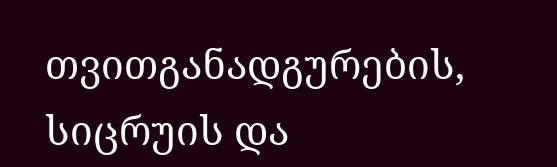თვითგანადგურების, სიცრუის და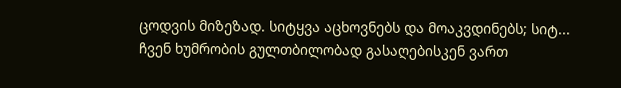ცოდვის მიზეზად. სიტყვა აცხოვნებს და მოაკვდინებს; სიტ...
ჩვენ ხუმრობის გულთბილობად გასაღებისკენ ვართ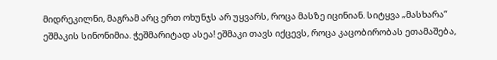მიდრეკილნი, მაგრამ არც ერთ ოხუნჯს არ უყვარს, როცა მასზე იცინიან. სიტყვა „მასხარა“ ეშმაკის სინონიმია. ჭეშმარიტად ასეა! ეშმაკი თავს იქცევს, როცა კაცობირობას ეთამაშება,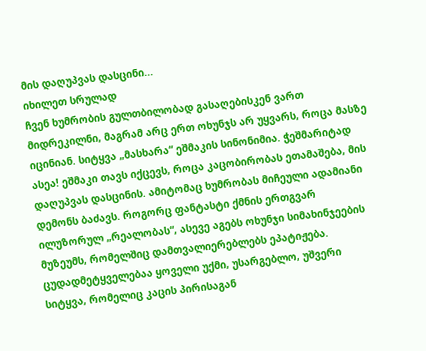მის დაღუპვას დასცინი...
იხილეთ სრულად
ჩვენ ხუმრობის გულთბილობად გასაღებისკენ ვართ მიდრეკილნი, მაგრამ არც ერთ ოხუნჯს არ უყვარს, როცა მასზე იცინიან. სიტყვა „მასხარა“ ეშმაკის სინონიმია. ჭეშმარიტად ასეა! ეშმაკი თავს იქცევს, როცა კაცობირობას ეთამაშება, მის დაღუპვას დასცინის. ამიტომაც ხუმრობას მიჩეული ადამიანი დემონს ბაძავს. როგორც ფანტასტი ქმნის ერთგვარ ილუზორულ „რეალობას“, ასევე აგებს ოხუნჯი სიმახინჯეების მუზეუმს, რომელშიც დამთვალიერებლებს ეპატიჟება.
ცუდადმეტყველებაა ყოველი უქმი, უსარგებლო, უშვერი სიტყვა, რომელიც კაცის პირისაგან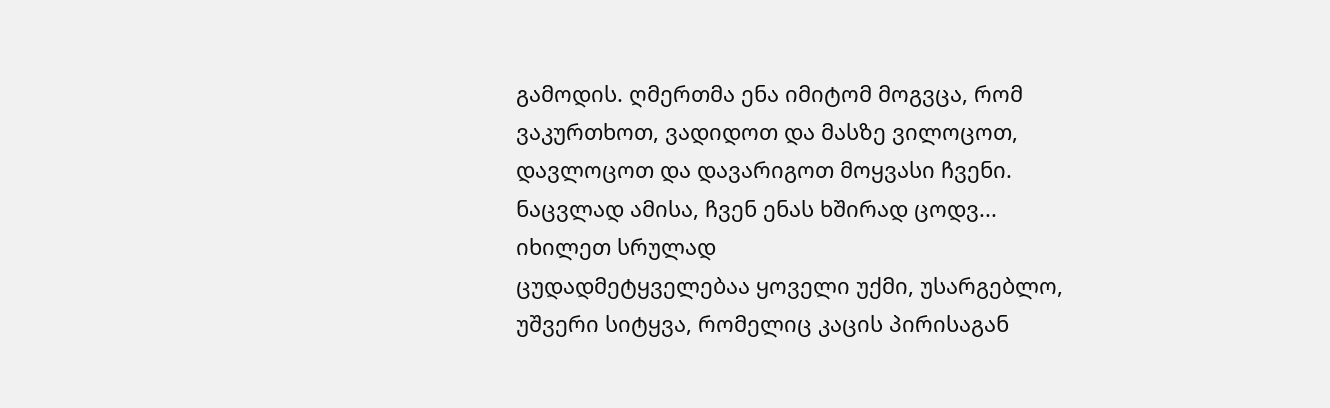გამოდის. ღმერთმა ენა იმიტომ მოგვცა, რომ ვაკურთხოთ, ვადიდოთ და მასზე ვილოცოთ, დავლოცოთ და დავარიგოთ მოყვასი ჩვენი. ნაცვლად ამისა, ჩვენ ენას ხშირად ცოდვ...
იხილეთ სრულად
ცუდადმეტყველებაა ყოველი უქმი, უსარგებლო, უშვერი სიტყვა, რომელიც კაცის პირისაგან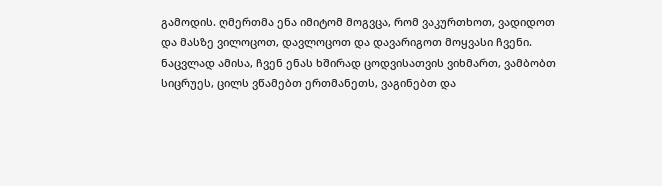გამოდის. ღმერთმა ენა იმიტომ მოგვცა, რომ ვაკურთხოთ, ვადიდოთ და მასზე ვილოცოთ, დავლოცოთ და დავარიგოთ მოყვასი ჩვენი. ნაცვლად ამისა, ჩვენ ენას ხშირად ცოდვისათვის ვიხმართ, ვამბობთ სიცრუეს, ცილს ვწამებთ ერთმანეთს, ვაგინებთ და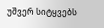უშვერ სიტყვებს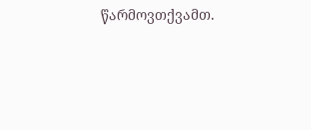წარმოვთქვამთ.